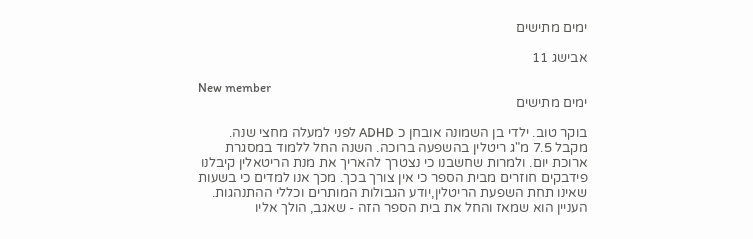ימים מתישים

אבישג 11

New member
ימים מתישים

בוקר טוב. ילדי בן השמונה אובחן כ ADHD לפני למעלה מחצי שנה. מקבל 7.5 מ"ג ריטלין בהשפעה ברוכה. השנה החל ללמוד במסגרת ארוכת יום. ולמרות שחשבנו כי נצטרך להאריך את מנת הריטאלין קיבלנו פידבקים חוזרים מבית הספר כי אין צורך בכך. מכך אנו למדים כי בשעות שאינו תחת השפעת הריטלין,יודע הגבולות המותרים וכללי ההתנהגות. העניין הוא שמאז והחל את בית הספר הזה - שאגב, הולך אליו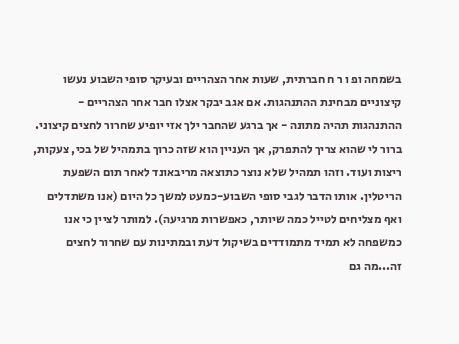בשמחה ופ ו ר ח חברתית, שעות אחר הצהריים ובעיקר סופי השבוע נעשו קיצוניים מבחינת ההתנהגות. אם אגב יבקר אצלו חבר אחר הצהריים - ההתנהגות תהיה מתונה - אך ברגע שהחבר ילך אזי יופיע שחרור לחצים קיצוני. ברור לי שהוא צריך להתפרק, אך העניין הוא שזה כרוך בתמהיל של בכי, צעקות, ריצות ועוד. וזהו תמהיל שלא נוצר כתוצאה מריבאונד לאחר תום השפעת הריטלין. אותו הדבר לגבי סופי השבוע-כמעט למשך כל היום (אנו משתדלים ואף מצליחים לטייל כמה שיותר, כאפשרות מרגיעה). למותר לציין כי אנו כמשפחה לא תמיד מתמודדים בשיקול דעת ובמתינות עם שחרור לחצים זה...מה גם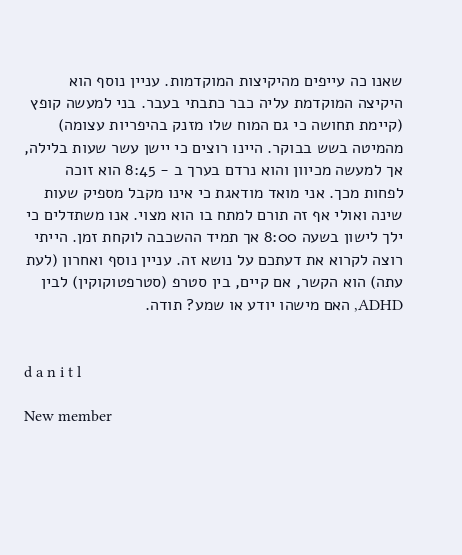שאנו כה עייפים מהיקיצות המוקדמות. עניין נוסף הוא היקיצה המוקדמת עליה כבר כתבתי בעבר. בני למעשה קופץ (קיימת תחושה כי גם המוח שלו מזנק בהיפריות עצומה) מהמיטה בשש בבוקר. היינו רוצים כי יישן עשר שעות בלילה, אך למעשה מכיוון והוא נרדם בערך ב - 8:45 הוא זוכה לפחות מכך. אני מואד מודאגת כי אינו מקבל מספיק שעות שינה ואולי אף זה תורם למתח בו הוא מצוי. אנו משתדלים כי ילך לישון בשעה 8:00 אך תמיד ההשכבה לוקחת זמן. הייתי רוצה לקרוא את דעתכם על נושא זה. עניין נוסף ואחרון (לעת עתה) הוא הקשר, אם קיים, בין סטרפ (סטרפטוקוקין) לבין ADHD, האם מישהו יודע או שמע? תודה.


d a n i t l

New member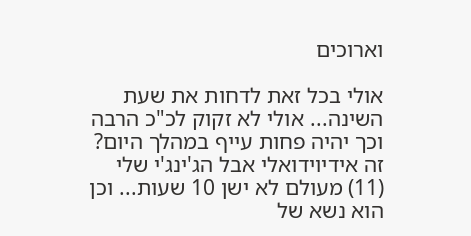וארוכים

אולי בכל זאת לדחות את שעת השינה... אולי לא זקוק לכ"כ הרבה וכך יהיה פחות עייף במהלך היום? זה אידיוידואלי אבל הג'ינג'י שלי (11) מעולם לא ישן 10 שעות... וכן הוא נשא של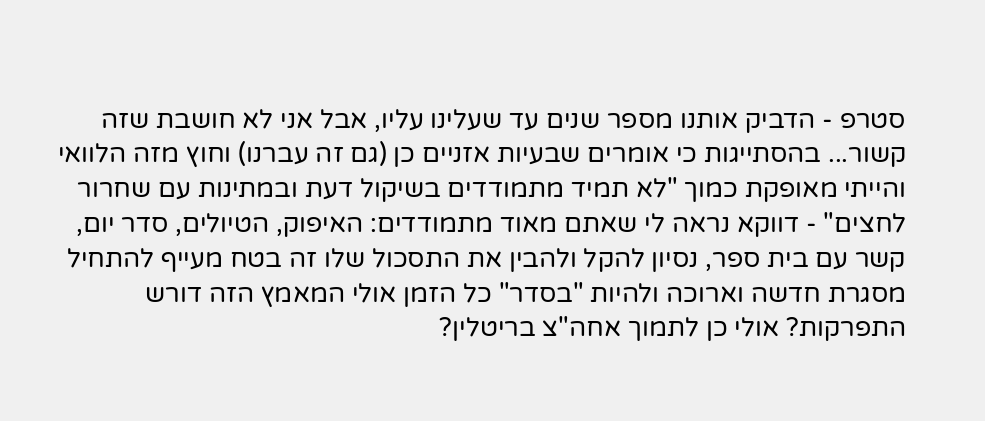סטרפ - הדביק אותנו מספר שנים עד שעלינו עליו, אבל אני לא חושבת שזה קשור... בהסתייגות כי אומרים שבעיות אזניים כן (גם זה עברנו) וחוץ מזה הלוואי והייתי מאופקת כמוך "לא תמיד מתמודדים בשיקול דעת ובמתינות עם שחרור לחצים" - דווקא נראה לי שאתם מאוד מתמודדים: האיפוק, הטיולים, סדר יום, קשר עם בית ספר, נסיון להקל ולהבין את התסכול שלו זה בטח מעייף להתחיל מסגרת חדשה וארוכה ולהיות "בסדר" כל הזמן אולי המאמץ הזה דורש התפרקות? אולי כן לתמוך אחה"צ בריטלין?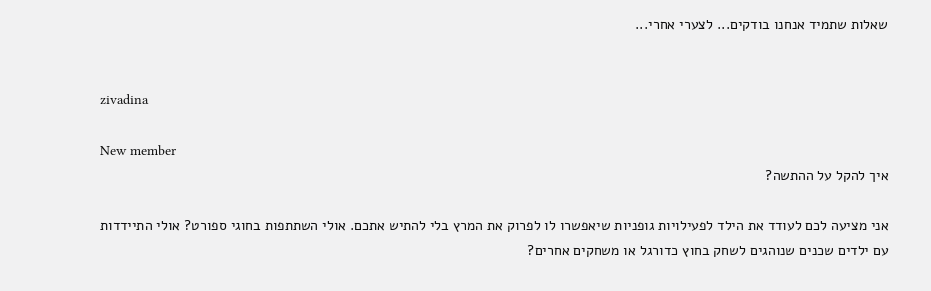שאלות שתמיד אנחנו בודקים... לצערי אחרי...


zivadina

New member
איך להקל על ההתשה?

אני מציעה לכם לעודד את הילד לפעילויות גופניות שיאפשרו לו לפרוק את המרץ בלי להתיש אתכם. אולי השתתפות בחוגי ספורט? אולי התיידדות עם ילדים שכנים שנוהגים לשחק בחוץ כדורגל או משחקים אחרים?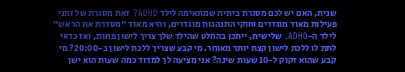שנית, האם יש לכם מסגרת ביתית שמתאימה לילד ADHD? זאת מסגרת של זמני פעילות מאוד מוגדרים וחוקי התנהגות מוגדרים, והיא מאוד "מסדרת את הראש" לילד ה-ADHD. שלישית, ייתכן בהחלט שהילד שלך צריך לישון פחות, ואז כדאי לתת לו ללכת לישון קצת יותר מאוחר. מי קבע שצריך ללכת לישון ב-20:00? מי קבע שהוא זקוק ל-10 שעות שינה? אני מציעה לך למדוד כמה שעות הוא ישן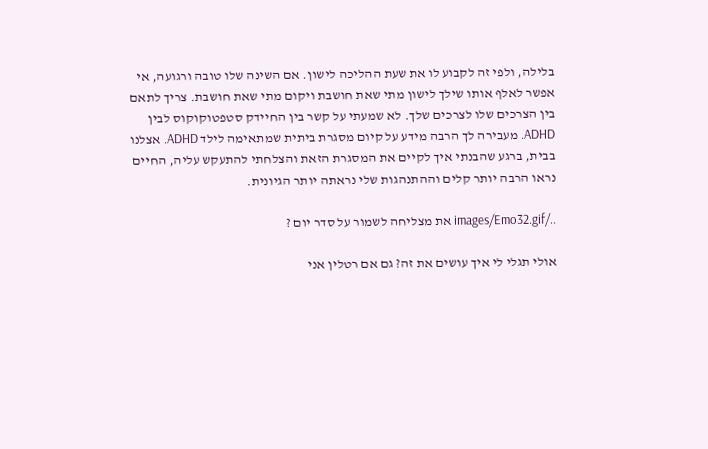בלילה, ולפי זה לקבוע לו את שעת ההליכה לישון. אם השינה שלו טובה ורגועה, אי אפשר לאלף אותו שילך לישון מתי שאת חושבת ויקום מתי שאת חושבת. צריך לתאם בין הצרכים שלו לצרכים שלך. לא שמעתי על קשר בין החיידק סטפטוקוקוס לבין ADHD. מעבירה לך הרבה מידע על קיום מסגרת ביתית שמתאימה לילד ADHD. אצלנו בבית, ברגע שהבנתי איך לקיים את המסגרת הזאת והצלחתי להתעקש עליה, החיים נראו הרבה יותר קלים וההתנהגות שלי נראתה יותר הגיונית.

../images/Emo32.gif את מצליחה לשמור על סדר יום ?

אולי תגלי לי איך עושים את זה? גם אם רטלין אני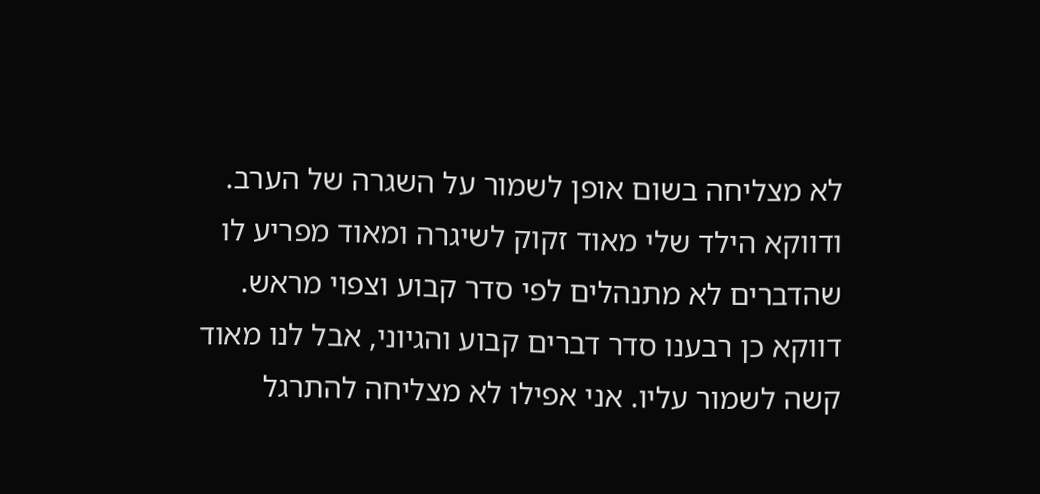לא מצליחה בשום אופן לשמור על השגרה של הערב. ודווקא הילד שלי מאוד זקוק לשיגרה ומאוד מפריע לו שהדברים לא מתנהלים לפי סדר קבוע וצפוי מראש. דווקא כן רבענו סדר דברים קבוע והגיוני, אבל לנו מאוד קשה לשמור עליו. אני אפילו לא מצליחה להתרגל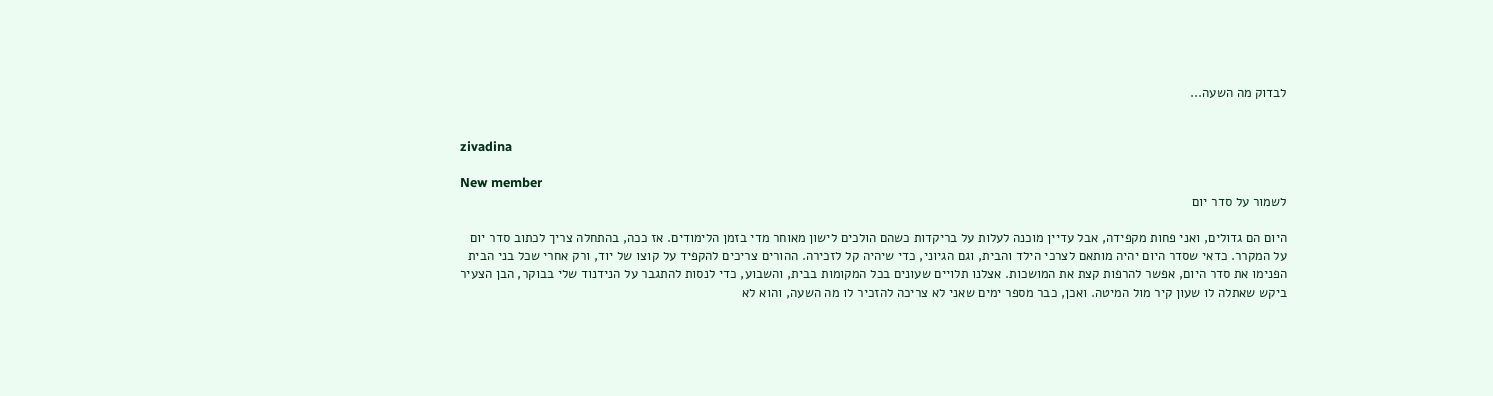לבדוק מה השעה...


zivadina

New member
לשמור על סדר יום

היום הם גדולים, ואני פחות מקפידה, אבל עדיין מוכנה לעלות על בריקדות כשהם הולכים לישון מאוחר מדי בזמן הלימודים. אז ככה, בהתחלה צריך לכתוב סדר יום על המקרר. כדאי שסדר היום יהיה מותאם לצרכי הילד והבית, וגם הגיוני, כדי שיהיה קל לזכירה. ההורים צריכים להקפיד על קוצו של יוד, ורק אחרי שכל בני הבית הפנימו את סדר היום, אפשר להרפות קצת את המושכות. אצלנו תלויים שעונים בכל המקומות בבית, והשבוע, כדי לנסות להתגבר על הנידנוד שלי בבוקר, הבן הצעיר ביקש שאתלה לו שעון קיר מול המיטה. ואכן, כבר מספר ימים שאני לא צריכה להזכיר לו מה השעה, והוא לא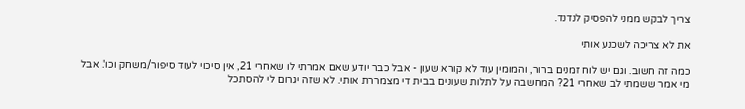צריך לבקש ממני להפסיק לנדנד.

את לא צריכה לשכנע אותי

כמה זה חשוב. וגם יש לוח זמנים ברור, והמומין עוד לא קורא שעון - אבל כבר יודע שאם אמרתי לו שאחרי 21, אין סיכוי לעוד סיפור/משחק וכו'. אבל מי אמר ששמתי לב שאחרי 21? המחשבה על לתלות שעונים בבית די מצמררת אותי. לא שזה יגרום לי להסתכל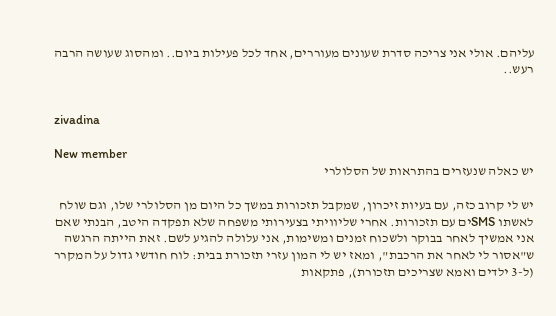עליהם. אולי אני צריכה סדרת שעונים מעוררים, אחד לכל פעילות ביום.. ומהסוג שעושה הרבה רעש..


zivadina

New member
יש כאלה שנעזרים בהתראות של הסלולרי

יש לי קרוב כזה, עם בעיות זיכרון, שמקבל תזכורות במשך כל היום מן הסלולרי שלו, וגם שולח לאשתו SMSים עם תזכורות. אחרי שליוויתי בצעירותי משפחה שלא תפקדה היטב, הבנתי שאם אני אמשיך לאחר בבוקר ולשכוח זמנים ומשימות, אני עלולה להגיע לשם. זאת הייתה הרגשה ש"אסור לי לאחר את הרכבת", ומאז יש לי המון עזרי תזכורת בבית: לוח חודשי גדול על המקרר (ל-3 ילדים ואמא שצריכים תזכורת), פתקאות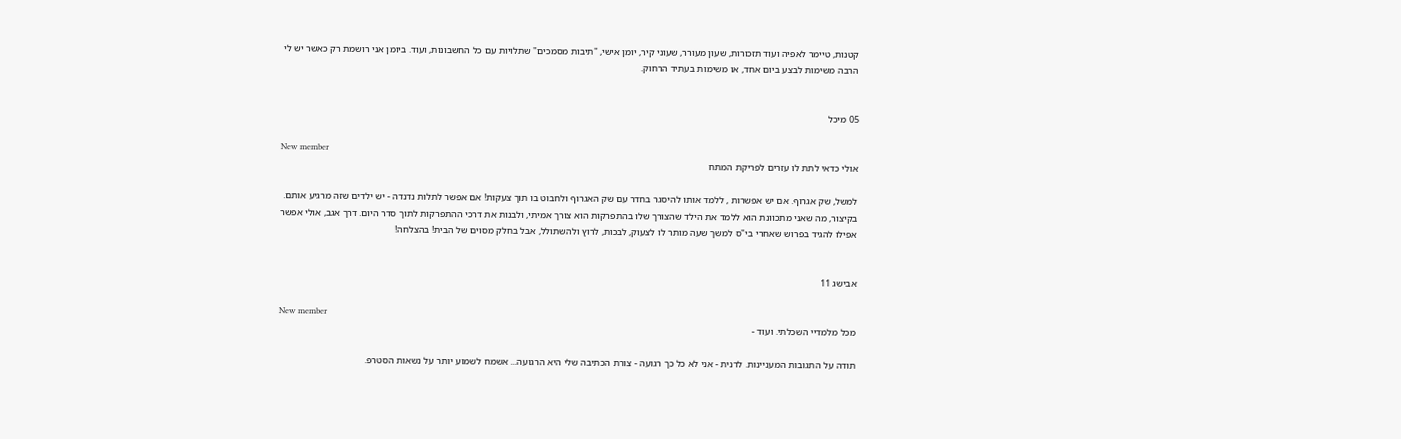קטנות, טיימר לאפיה ועוד תזכורות, שעון מעורר, שעוני קיר, יומן אישי, "תיבות מסמכים" שתלויות עם כל החשבונות, ועוד. ביומן אני רושמת רק כאשר יש לי הרבה משימות לבצע ביום אחד, או משימות בעתיד הרחוק.


05 מיכל

New member
אולי כדאי לתת לו עזרים לפריקת המתח

למשל, שק אגרוף. אם יש אפשרות , ללמד אותו להיסגר בחדר עם שק האגרוף ולחבוט בו תוך צעקות! אם אפשר לתלות נדנדה - יש ילדים שזה מרגיע אותם. בקיצור, מה שאני מתכוונת הוא ללמד את הילד שהצורך שלו בהתפרקות הוא צורך אמיתי, ולבנות את דרכי ההתפרקות לתוך סדר היום. דרך אגב, אולי אפשר אפילו להגיד בפרוש שאחרי בי"ס למשך שעה מותר לו לצעוק, לבכות, לרוץ ולהשתולל, אבל בחלק מסוים של הבית! בהצלחה!


אבישג 11

New member
מכל מלמדיי השכלתי. ועוד -

תודה על התגובות המעניינות. לדנית - אני לא כל כך רגועה - צורת הכתיבה שלי היא הרגועה... אשמח לשמוע יותר על נשאות הסטרפ.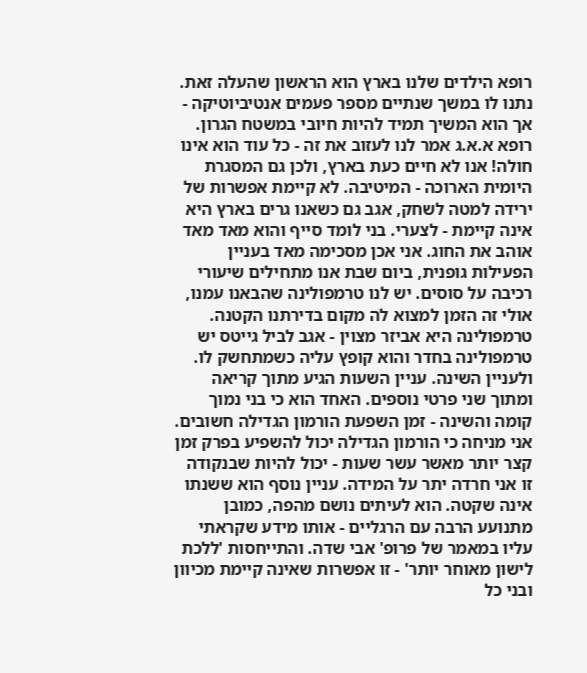רופא הילדים שלנו בארץ הוא הראשון שהעלה זאת. נתנו לו במשך שנתיים מספר פעמים אנטיביוטיקה - אך הוא המשיך תמיד להיות חיובי במשטח הגרון. רופא א.א.ג אמר לנו לעזוב את זה - כל עוד הוא אינו חולה! אנו לא חיים כעת בארץ, ולכן גם המסגרת היומית הארוכה - המיטיבה. לא קיימת אפשרות של ירידה למטה לשחק, אגב גם כשאנו גרים בארץ היא אינה קיימת - לצערי. בני לומד סייף והוא מאד מאד אוהב את החוג. אני אכן מסכימה מאד בעניין הפעילות גופנית, ביום שבת אנו מתחילים שיעורי רכיבה על סוסים. יש לנו טרמפולינה שהבאנו עמנו, אולי זה הזמן למצוא לה מקום בדירתנו הקטנה. טרמפולינה היא אביזר מצוין - אגב לביל גייטס יש טרמפולינה בחדר והוא קופץ עליה כשמתחשק לו. ולעניין השינה. עניין השעות הגיע מתוך קריאה ומתוך שני פרטי נוספים. האחד הוא כי בני נמוך קומה והשינה - זמן השפעת הורמון הגדילה חשובים. אני מניחה כי הורמון הגדילה יכול להשפיע בפרק זמן קצר יותר מאשר עשר שעות - יכול להיות שבנקודה זו אני חרדה יתר על המידה. עניין נוסף הוא ששנתו אינה שקטה. הוא לעיתים נושם מהפה, כמובן מתנועע הרבה עם הרגליים - אותו מידע שקראתי עליו במאמר של פרופ' אבי שדה. והתייחסות 'ללכת לישון מאוחר יותר' - זו אפשרות שאינה קיימת מכיוון ובני כל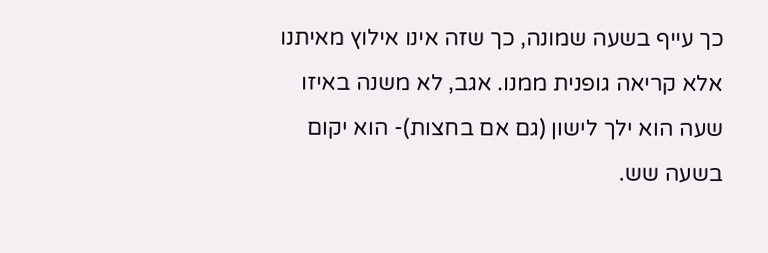כך עייף בשעה שמונה, כך שזה אינו אילוץ מאיתנו אלא קריאה גופנית ממנו. אגב, לא משנה באיזו שעה הוא ילך לישון (גם אם בחצות)- הוא יקום בשעה שש.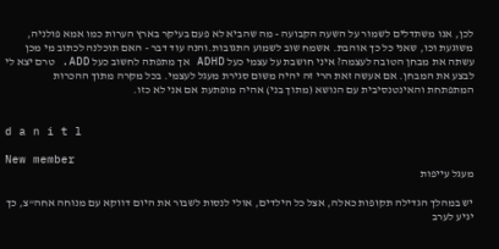לכן, אנו משתדלים לשמור על השעה הקבועה - מה שהביא לא פעם בעיקר בארץ הערות כמו אמא פולניה, משוגעת וכו, שאני כל כך אוהבת. אשמח שוב לשמוע התגובות.והנה עוד דבר - האם תוכלנה לכתוב מי מכן עשתה את מבחן הטובה לעצמה? איני חושבת על עצמי כעל ADHD אך מתפתה לחשוב כעל ADD. טרם יצא לי לבצע את המבחן. אם אעשה זאת הרי זה יהיה משום סגירת מעגל לעצמי. בכל מקרה מתוך ההכרות המתפתחת והאינטנסיבית עם הנושא (מתוך בני) אהיה מופתעת אם אני לא כזו.


d a n i t l

New member
מעגל עייפות

יש במהלך הגדילה תקופות כאלה, אצל כל הילדים, אולי לנסות לשבור את היום דווקא עם מנוחה אחה"צ, כך יגיע לערב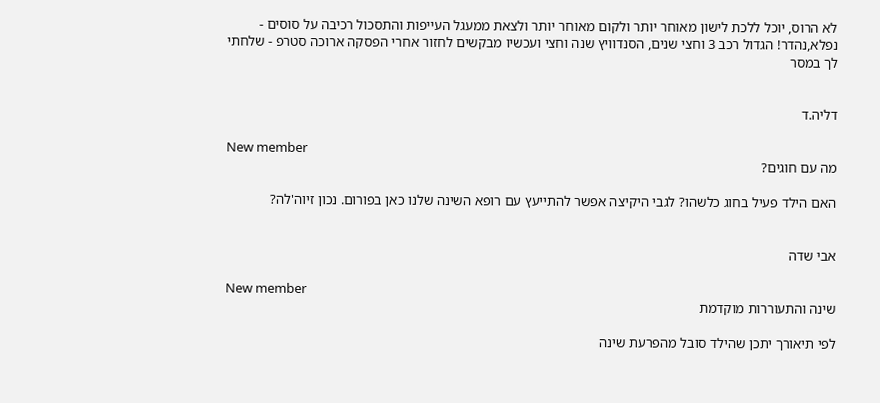לא הרוס, יוכל ללכת לישון מאוחר יותר ולקום מאוחר יותר ולצאת ממעגל העייפות והתסכול רכיבה על סוסים - נפלא,נהדר! הגדול רכב 3 וחצי שנים, הסנדוויץ שנה וחצי ועכשיו מבקשים לחזור אחרי הפסקה ארוכה סטרפ - שלחתי לך במסר


דליה.ד

New member
מה עם חוגים?

האם הילד פעיל בחוג כלשהו? לגבי היקיצה אפשר להתייעץ עם רופא השינה שלנו כאן בפורום. נכון זיוה'לה?


אבי שדה

New member
שינה והתעוררות מוקדמת

לפי תיאורך יתכן שהילד סובל מהפרעת שינה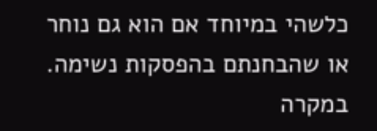כלשהי במיוחד אם הוא גם נוחר או שהבחנתם בהפסקות נשימה. במקרה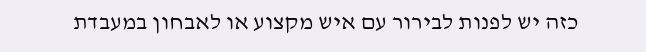כזה יש לפנות לבירור עם איש מקצוע או לאבחון במעבדת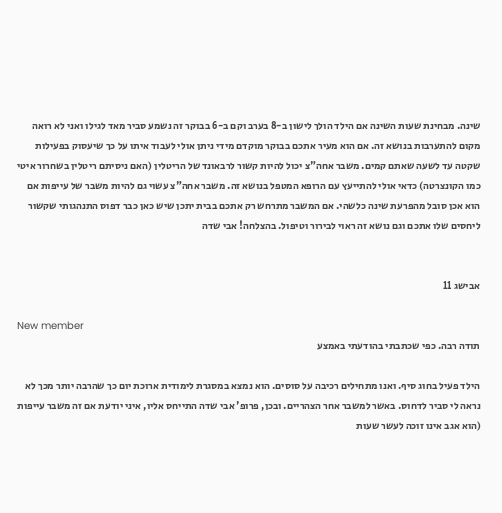שינה. מבחינת שעות השינה אם הילד הולך לישון ב-8 בערב וקם ב-6 בבוקר זה נשמע סביר מאד לגילו ואני לא רואה מקום להתערבות בנושא זה. אם הוא מעיר אתכם בבוקר מוקדם מידי ניתן אולי לעבוד איתו על כך שיעסוק בפעילות שקטה עד לשעה שאתם קמים. משבר אחה"צ יכול להיות קשור לרבאונד של הריטלין (האם ניסיתם ריטלין בשחרור איטי כמו הקונצרטה) כדאי אולי להתייעץ עם הרופא המטפל בנושא זה. משבר אחה"צ עשוי גם להיות משבר של עייפות אם הוא אכן סובל מהפרעת שינה כלשהי. אם המשבר מתרחש רק אתכם בבית יתכן שיש כאן כבר דפוס התנהגותי שקשור ליחסים שלו אתכם וגם נושא זה ראוי לבירור וטיפול. בהצלחה! אבי שדה


אבישג 11

New member
תודה רבה. כפי שכתבתי בהודעתי באמצע

הילד פעיל בחוג סיף. ואנו מתחילים רכיבה על סוסים. הוא נמצא במסגרת לימודית ארוכת יום כך שהרבה יותר מכך לא נראה לי סביר לדחוס. באשר למשבר אחר הצהריים. ובכן, פרופ' אבי שדה התייחס אליו, איני יודעת אם זה משבר עייפות (הוא אגב אינו זוכה לעשר שעות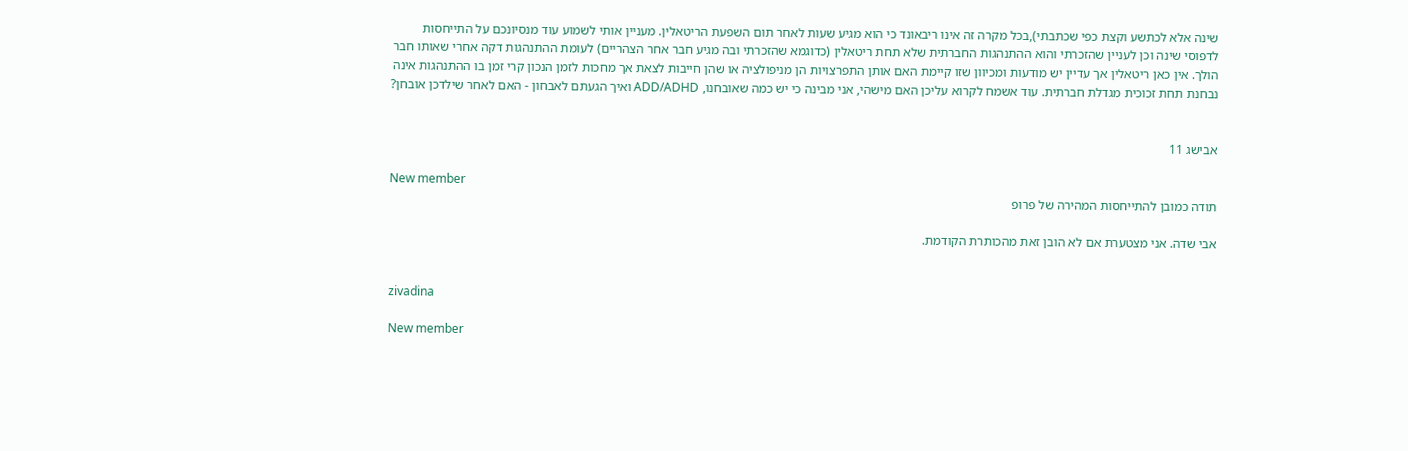שינה אלא לכתשע וקצת כפי שכתבתי),בכל מקרה זה אינו ריבאונד כי הוא מגיע שעות לאחר תום השפעת הריטאלין. מעניין אותי לשמוע עוד מנסיונכם על התייחסות לדפוסי שינה וכן לעניין שהזכרתי והוא ההתנהגות החברתית שלא תחת ריטאלין (כדוגמא שהזכרתי ובה מגיע חבר אחר הצהריים) לעומת ההתנהגות דקה אחרי שאותו חבר הולך. אין כאן ריטאלין אך עדיין יש מודעות ומכיוון שזו קיימת האם אותן התפרצויות הן מניפולציה או שהן חייבות לצאת אך מחכות לזמן הנכון קרי זמן בו ההתנהגות אינה נבחנת תחת זכוכית מגדלת חברתית. עוד אשמח לקרוא עליכן האם מישהי, אני מבינה כי יש כמה שאובחנו, ADD/ADHD ואיך הגעתם לאבחון - האם לאחר שילדכן אובחן?


אבישג 11

New member
תודה כמובן להתייחסות המהירה של פרופ

אבי שדה. אני מצטערת אם לא הובן זאת מהכותרת הקודמת.


zivadina

New member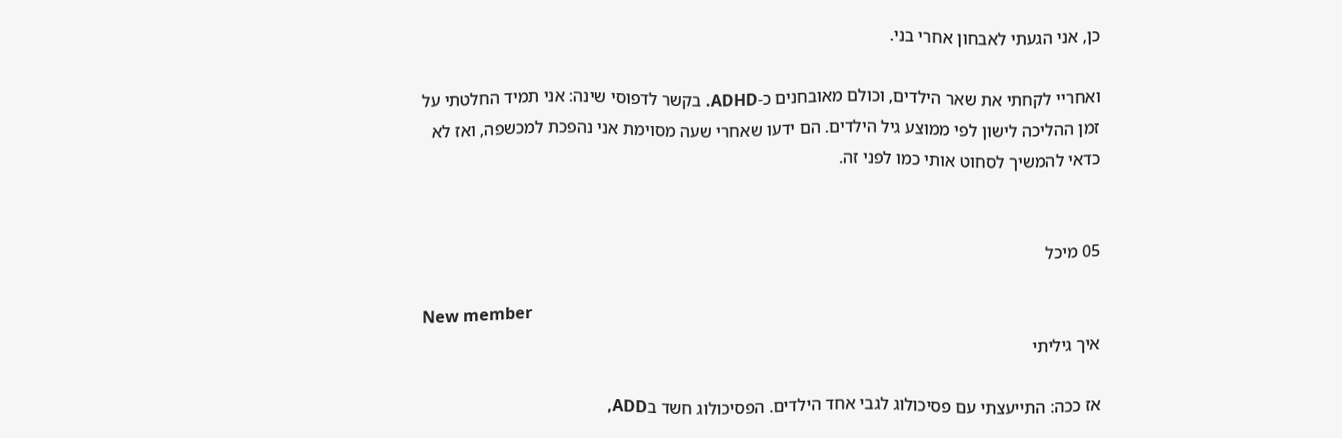כן, אני הגעתי לאבחון אחרי בני.

ואחריי לקחתי את שאר הילדים, וכולם מאובחנים כ-ADHD. בקשר לדפוסי שינה: אני תמיד החלטתי על זמן ההליכה לישון לפי ממוצע גיל הילדים. הם ידעו שאחרי שעה מסוימת אני נהפכת למכשפה, ואז לא כדאי להמשיך לסחוט אותי כמו לפני זה.


05 מיכל

New member
איך גיליתי

אז ככה: התייעצתי עם פסיכולוג לגבי אחד הילדים. הפסיכולוג חשד בADD,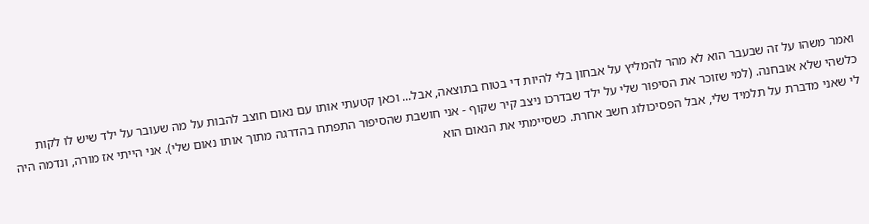ואמר משהו על זה שבעבר הוא לא מהר להמליץ על אבחון בלי להיות די בטוח בתוצאה, אבל... וכאן קטעתי אותו עם נאום חוצב להבות על מה שעובר על ילד שיש לו לקות כלשהי שלא אובחנה. (למי שזוכר את הסיפור שלי על ילד שבדרכו ניצב קיר שקוף - אני חושבת שהסיפור התפתח בהדרגה מתוך אותו נאום שלי). אני הייתי אז מורה, ונדמה היה לי שאני מדברת על תלמיד שלי, אבל הפסיכולוג חשב אחרת. כשסיימתי את הנאום הוא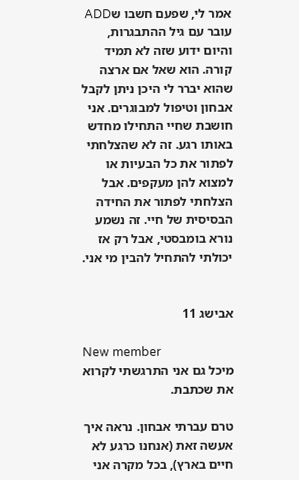אמר לי, שפעם חשבו שADD עובר עם גיל ההתבגרות, והיום ידוע שזה לא תמיד קורה. הוא שאל אם ארצה שהוא יברר לי היכן ניתן לקבל אבחון וטיפול למבוגרים. אני חושבת שחיי התחילו מחדש באותו רגע. זה לא שהצלחתי לפתור את כל הבעיות או למצוא להן מעקפים. אבל הצלחתי לפתור את החידה הבסיסית של חיי. זה נשמע נורא בומבסטי, אבל רק אז יכולתי להתחיל להבין מי אני.


אבישג 11

New member
מיכל גם אני התרגשתי לקרוא את שכתבת.

טרם עברתי אבחון. נראה איך אעשה זאת (אנחנו כרגע לא חיים בארץ), בכל מקרה אני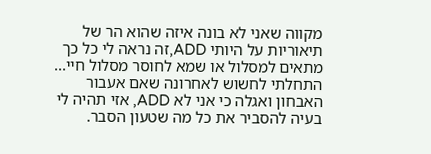מקווה שאני לא בונה איזה שהוא הר של תיאוריות על היותי ADD,זה נראה לי כל כך מתאים למסלול או שמא לחוסר מסלול חיי... התחלתי לחשוש לאחרונה שאם אעבור האבחון ואגלה כי אני לא ADD, אזי תהיה לי בעיה להסביר את כל מה שטעון הסבר.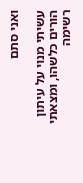ואני סתם

עשיתי מנוי על עיתון הורים כלשהו, ומצאתי רשימה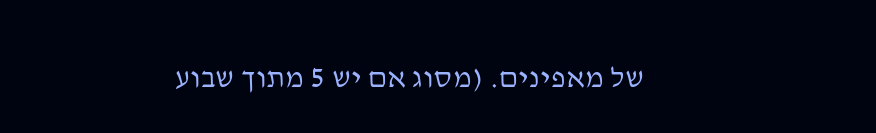של מאפינים. (מסוג אם יש 5 מתוך שבוע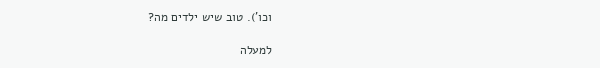וכו'). טוב שיש ילדים מה?

למעלה